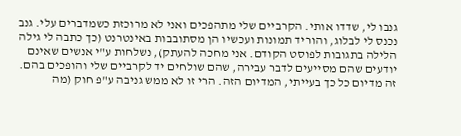גנבו לי, שדדו אותי. הקרביים שלי מתהפכים ואני לא מרוכזת כשמדברים עלי. גנב נכנס לי לבלוג, והוריד תמונות ועכשיו הן מסתובבות באינטרנט (כך כתבה לי גילה הלילה בתגובות לפוסט הקודם. אני מחכה להעתק), נשלחות ע"י אנשים שאינם יודעים שהם מסייעים לדבר עבירה, שהם שולחים יד לקרביים שלי והופכים בהם.
זה מדיום כל כך בעייתי, המדיום הזה. הרי זו לא ממש גניבה ע"פ חוק (מה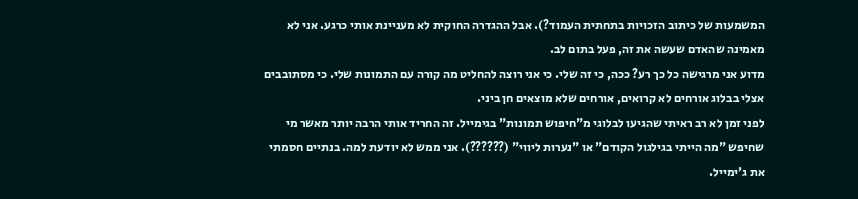המשמעות של כיתוב הזכויות בתחתית העמוד?). אבל ההגדרה החוקית לא מעניינת אותי כרגע. אני לא מאמינה שהאדם שעשה את זה, פעל בתום לב.
מדוע אני מרגישה כל כך רע? ככה, כי זה שלי. כי אני רוצה להחליט מה קורה עם התמונות שלי. כי מסתובבים אצלי בבלוג אורחים לא קרואים, אורחים שלא מוצאים חן ביני.
לפני זמן לא רב ראיתי שהגיעו לבלוגי מ"חיפוש תמונות" בגימייל. זה החריד אותי הרבה יותר מאשר מי שחיפש "מה הייתי בגילגול הקודם" או "נערות ליווי" (??????). אני ממש לא יודעת למה. בנתיים חסמתי את ג'ימייל.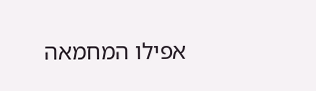אפילו המחמאה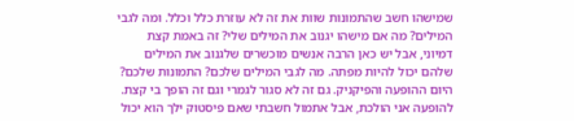שמישהו חשב שהתמונות שוות את זה לא עוזרת כלל וכלל. ומה לגבי המילים? מה אם מישהו יגנוב את המילים שלי? זה באמת קצת דמיוני, אבל יש כאן הרבה אנשים מוכשרים שלגנוב את המילים שלהם יכול להיות מפתה. מה לגבי המילים שלכם? התמונות שלכם?
היום ההופעה והפיקניק. גם זה לא סגור לגמרי וגם זה הופך בי קצת. להופעה אני הולכת, אבל אתמול חשבתי שאם פיסטוק ילך הוא יכול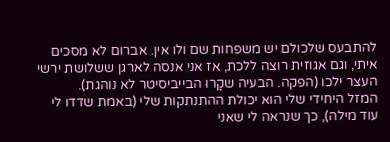להתבעס שלכולם יש משפחות שם ולו אין. אברום לא מסכים איתי, וגם אגוזית רוצה ללכת, אז אני אנסה לארגן ששלושת ירשי העצר ילכו (הפקה. הבעיה שקָרוּ הבייביסיטר לא נוהגת).
המזל היחידי שלי הוא יכולת ההתנתקות שלי (באמת שדדו לי עוד מילה), כך שנראה לי שאני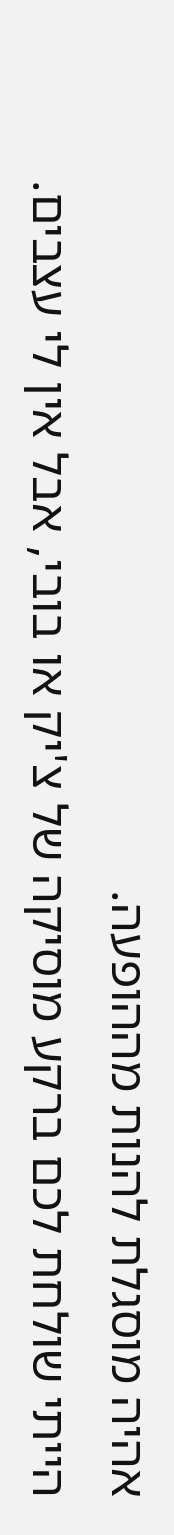אהיה מוסגלת להנות מההופעה.
הייתי שולחת לכם ברקע מוסיקה של צ'יק או בובי, אבל אין לי עצבים.